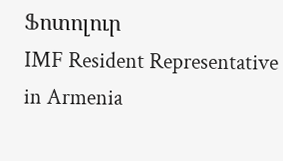Ֆոտոլուր
IMF Resident Representative in Armenia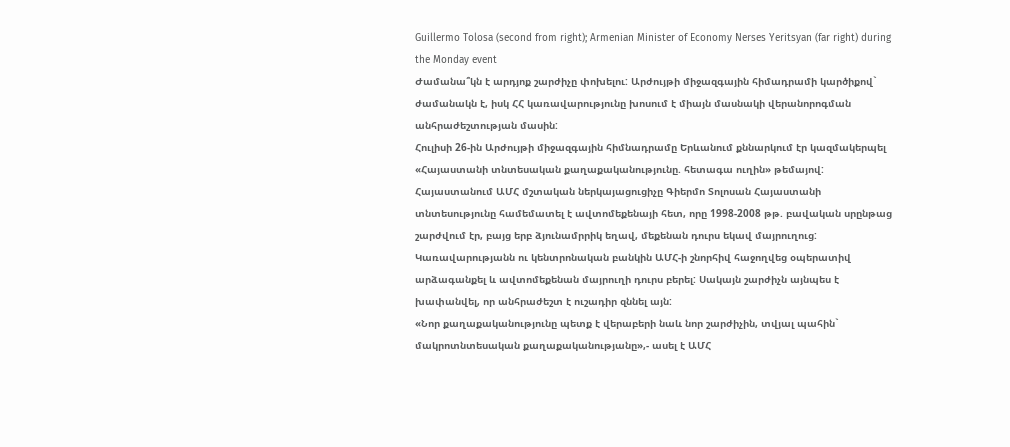Guillermo Tolosa (second from right); Armenian Minister of Economy Nerses Yeritsyan (far right) during the Monday event
Ժամանա՞կն է արդյոք շարժիչը փոխելու: Արժույթի միջազգային հիմադրամի կարծիքով` ժամանակն է, իսկ ՀՀ կառավարությունը խոսում է միայն մասնակի վերանորոգման անհրաժեշտության մասին:
Հուլիսի 26-ին Արժույթի միջազգային հիմնադրամը Երևանում քննարկում էր կազմակերպել «Հայաստանի տնտեսական քաղաքականությունը. հետագա ուղին» թեմայով:
Հայաստանում ԱՄՀ մշտական ներկայացուցիչը Գիերմո Տոլոսան Հայաստանի տնտեսությունը համեմատել է ավտոմեքենայի հետ, որը 1998-2008 թթ. բավական սրընթաց շարժվում էր, բայց երբ ձյունամրրիկ եղավ, մեքենան դուրս եկավ մայրուղուց:
Կառավարությանն ու կենտրոնական բանկին ԱՄՀ-ի շնորհիվ հաջողվեց օպերատիվ արձագանքել և ավտոմեքենան մայրուղի դուրս բերել: Սակայն շարժիչն այնպես է խափանվել, որ անհրաժեշտ է ուշադիր զննել այն:
«Նոր քաղաքականությունը պետք է վերաբերի նաև նոր շարժիչին, տվյալ պահին` մակրոտնտեսական քաղաքականությանը»,- ասել է ԱՄՀ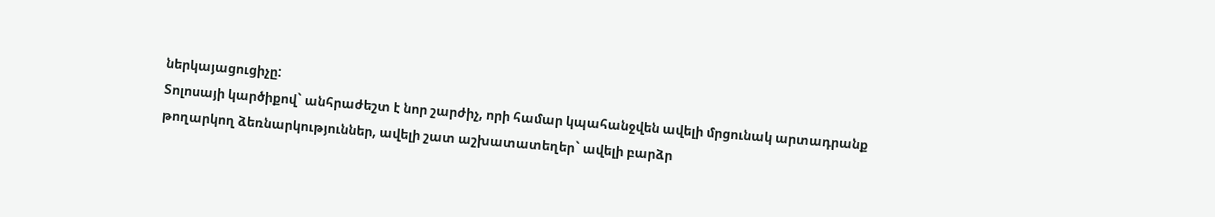ներկայացուցիչը:
Տոլոսայի կարծիքով` անհրաժեշտ է նոր շարժիչ, որի համար կպահանջվեն ավելի մրցունակ արտադրանք թողարկող ձեռնարկություններ, ավելի շատ աշխատատեղեր` ավելի բարձր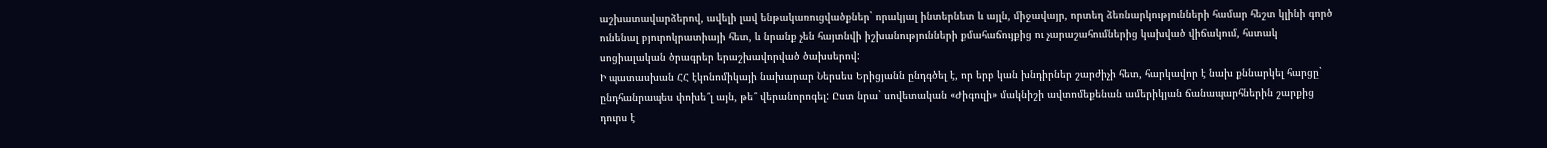աշխատավարձերով, ավելի լավ ենթակառուցվածքներ` որակյալ ինտերնետ և այլն, միջավայր, որտեղ ձեռնարկությունների համար հեշտ կլինի գործ ունենալ բյուրոկրատիայի հետ, և նրանք չեն հայտնվի իշխանությունների քմահաճույքից ու չարաշահումներից կախված վիճակում, հստակ սոցիալական ծրագրեր երաշխավորված ծախսերով:
Ի պատասխան ՀՀ էկոնոմիկայի նախարար Ներսես Երիցյանն ընդգծել է, որ երբ կան խնդիրներ շարժիչի հետ, հարկավոր է նախ քննարկել հարցը` ընդհանրապես փոխե՞լ այն, թե՞ վերանորոգել: Ըստ նրա` սովետական «Ժիգուլի» մակնիշի ավտոմեքենան ամերիկյան ճանապարհներին շարքից դուրս է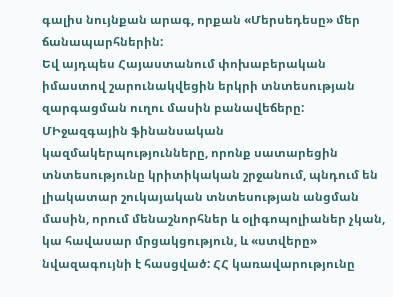գալիս նույնքան արագ, որքան «Մերսեդեսը» մեր ճանապարհներին:
Եվ այդպես Հայաստանում փոխաբերական իմաստով շարունակվեցին երկրի տնտեսության զարգացման ուղու մասին բանավեճերը: ՄԻջազգային ֆինանսական կազմակերպությունները, որոնք սատարեցին տնտեսությունը կրիտիկական շրջանում, պնդում են լիակատար շուկայական տնտեսության անցման մասին, որում մենաշնորհներ և օլիգոպոլիաներ չկան, կա հավասար մրցակցություն, և «ստվերը» նվազագույնի է հասցված: ՀՀ կառավարությունը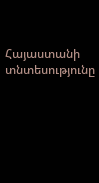Հայաստանի տնտեսությունը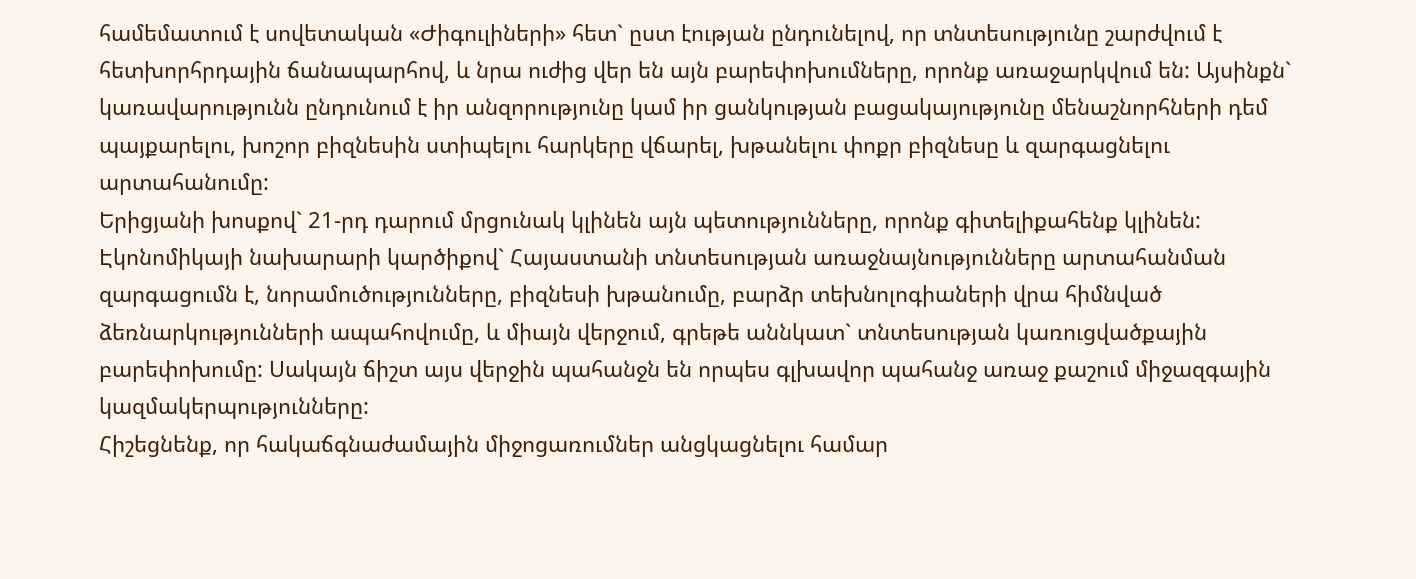համեմատում է սովետական «Ժիգուլիների» հետ` ըստ էության ընդունելով, որ տնտեսությունը շարժվում է հետխորհրդային ճանապարհով, և նրա ուժից վեր են այն բարեփոխումները, որոնք առաջարկվում են: Այսինքն` կառավարությունն ընդունում է իր անզորությունը կամ իր ցանկության բացակայությունը մենաշնորհների դեմ պայքարելու, խոշոր բիզնեսին ստիպելու հարկերը վճարել, խթանելու փոքր բիզնեսը և զարգացնելու արտահանումը:
Երիցյանի խոսքով` 21-րդ դարում մրցունակ կլինեն այն պետությունները, որոնք գիտելիքահենք կլինեն: Էկոնոմիկայի նախարարի կարծիքով` Հայաստանի տնտեսության առաջնայնությունները արտահանման զարգացումն է, նորամուծությունները, բիզնեսի խթանումը, բարձր տեխնոլոգիաների վրա հիմնված ձեռնարկությունների ապահովումը, և միայն վերջում, գրեթե աննկատ` տնտեսության կառուցվածքային բարեփոխումը: Սակայն ճիշտ այս վերջին պահանջն են որպես գլխավոր պահանջ առաջ քաշում միջազգային կազմակերպությունները:
Հիշեցնենք, որ հակաճգնաժամային միջոցառումներ անցկացնելու համար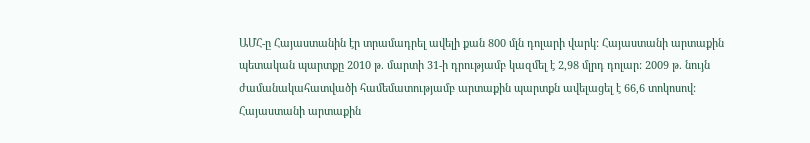ԱՄՀ-ը Հայաստանին էր տրամադրել ավելի քան 800 մլն դոլարի վարկ: Հայաստանի արտաքին պետական պարտքը 2010 թ. մարտի 31-ի դրությամբ կազմել է 2,98 մլրդ դոլար: 2009 թ. նույն ժամանակահատվածի համեմատությամբ արտաքին պարտքն ավելացել է 66,6 տոկոսով: Հայաստանի արտաքին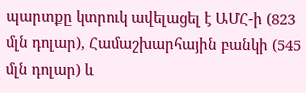պարտքը կտրուկ ավելացել է ԱՄՀ-ի (823 մլն դոլար), Համաշխարհային բանկի (545 մլն դոլար) և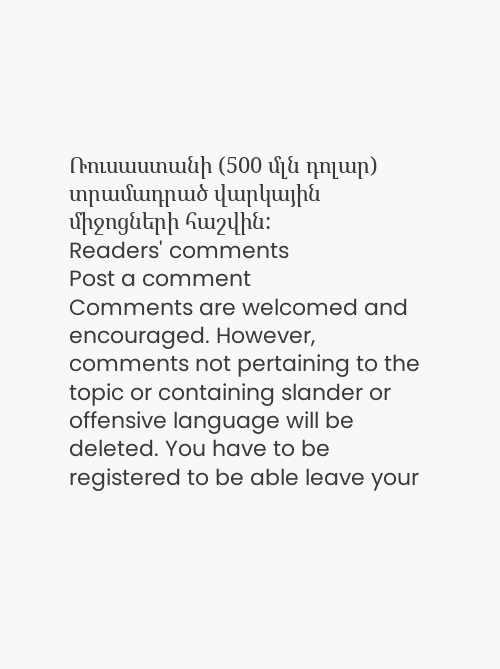Ռուսաստանի (500 մլն դոլար) տրամադրած վարկային միջոցների հաշվին:
Readers' comments
Post a comment
Comments are welcomed and encouraged. However, comments not pertaining to the topic or containing slander or offensive language will be deleted. You have to be registered to be able leave your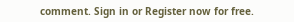comment. Sign in or Register now for free.